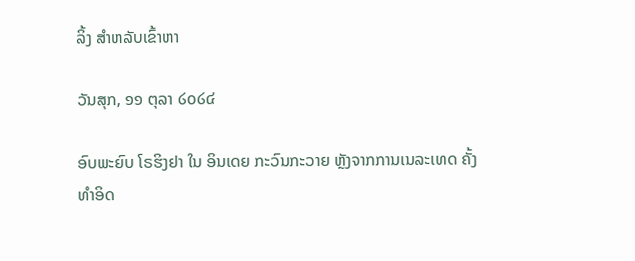ລິ້ງ ສຳຫລັບເຂົ້າຫາ

ວັນສຸກ, ໑໑ ຕຸລາ ໒໐໒໔

ອົບພະຍົບ ໂຣຮິງຢາ ໃນ ອິນເດຍ ກະວົນກະວາຍ ຫຼັງຈາກການເນລະເທດ ຄັ້ງທຳອິດ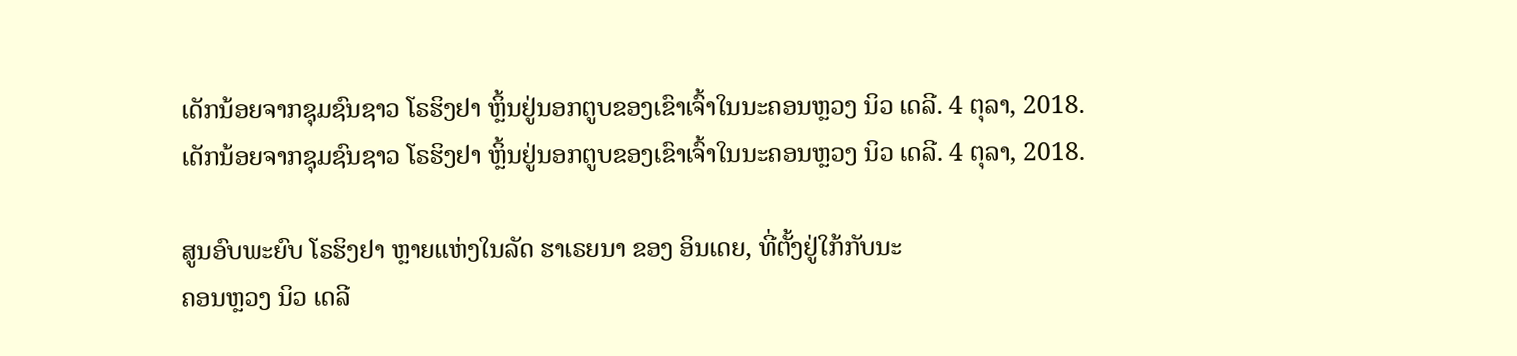ເດັກນ້ອຍຈາກຊຸມຊົນຊາວ ໂຣຮິງຢາ ຫຼິ້ນຢູ່ນອກຕູບຂອງເຂົາເຈົ້າໃນນະຄອນຫຼວງ ນິວ ເດລີ. 4 ຕຸລາ, 2018.
ເດັກນ້ອຍຈາກຊຸມຊົນຊາວ ໂຣຮິງຢາ ຫຼິ້ນຢູ່ນອກຕູບຂອງເຂົາເຈົ້າໃນນະຄອນຫຼວງ ນິວ ເດລີ. 4 ຕຸລາ, 2018.

ສູນອົບພະຍົບ ໂຣຮິງຢາ ຫຼາຍແຫ່ງໃນລັດ ຮາເຣຍນາ ຂອງ ອິນເດຍ, ທີ່ຕັ້ງຢູ່ໃກ້ກັບນະ
ຄອນຫຼວງ ນິວ ເດລີ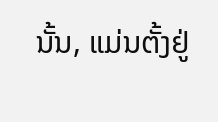ນັ້ນ, ແມ່ນຕັ້ງຢູ່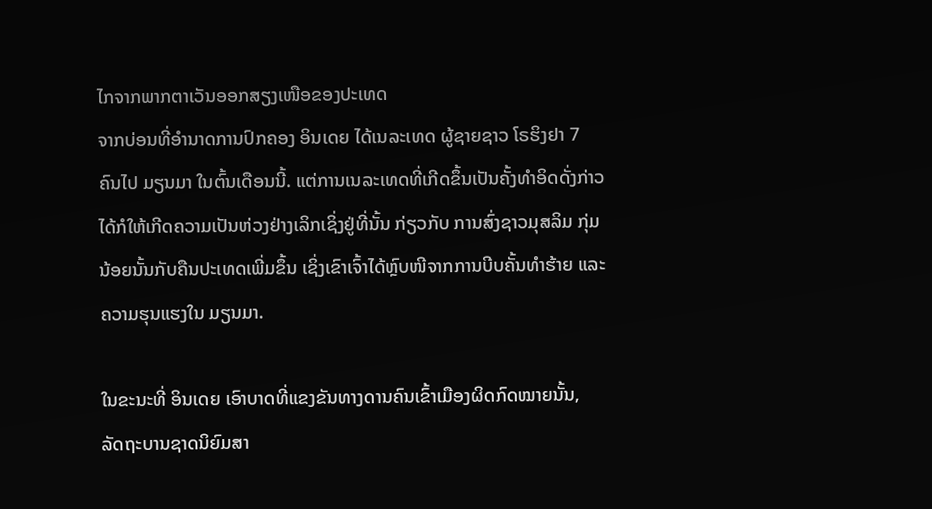ໄກຈາກພາກຕາເວັນອອກສຽງເໜືອຂອງປະເທດ
ຈາກບ່ອນທີ່ອຳນາດການປົກຄອງ ອິນເດຍ ໄດ້ເນລະເທດ ຜູ້ຊາຍຊາວ ໂຣຮິງຢາ 7
ຄົນໄປ ມຽນມາ ໃນຕົ້ນເດືອນນີ້. ແຕ່ການເນລະເທດທີ່ເກີດຂຶ້ນເປັນຄັ້ງທຳອິດດັ່ງກ່າວ
ໄດ້ກໍໃຫ້ເກີດຄວາມເປັນຫ່ວງຢ່າງເລິກເຊິ່ງຢູ່ທີ່ນັ້ນ ກ່ຽວກັບ ການສົ່ງຊາວມຸສລິມ ກຸ່ມ
ນ້ອຍນັ້ນກັບຄືນປະເທດເພີ່ມຂຶ້ນ ເຊິ່ງເຂົາເຈົ້າໄດ້ຫຼົບໜີຈາກການບີບຄັ້ນທຳຮ້າຍ ແລະ
ຄວາມຮຸນແຮງໃນ ມຽນມາ.

ໃນຂະນະທີ່ ອິນເດຍ ເອົາບາດທີ່ແຂງຂັນທາງດານຄົນເຂົ້າເມືອງຜິດກົດໝາຍນັ້ນ,
ລັດຖະບານຊາດນິຍົມສາ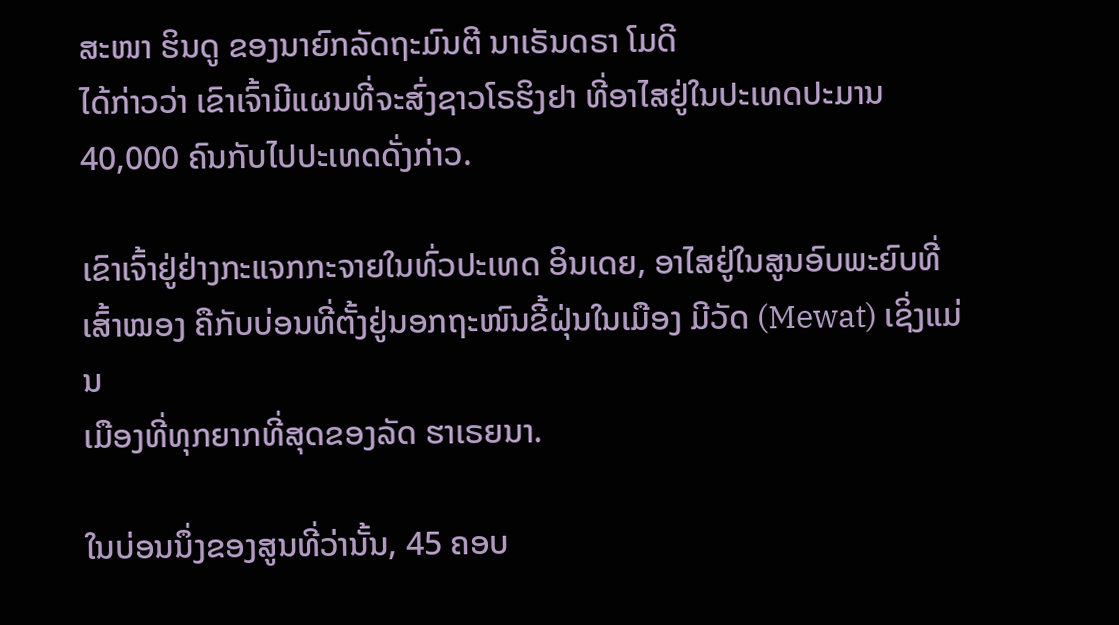ສະໜາ ຮິນດູ ຂອງນາຍົກລັດຖະມົນຕີ ນາເຣັນດຣາ ໂມດີ
ໄດ້ກ່າວວ່າ ເຂົາເຈົ້າມີແຜນທີ່ຈະສົ່ງຊາວໂຣຮິງຢາ ທີ່ອາໄສຢູ່ໃນປະເທດປະມານ
40,000 ຄົນກັບໄປປະເທດດັ່ງກ່າວ.

ເຂົາເຈົ້າຢູ່ຢ່າງກະແຈກກະຈາຍໃນທົ່ວປະເທດ ອິນເດຍ, ອາໄສຢູ່ໃນສູນອົບພະຍົບທີ່
ເສົ້າໝອງ ຄືກັບບ່ອນທີ່ຕັ້ງຢູ່ນອກຖະໜົນຂີ້ຝຸ່ນໃນເມືອງ ມີວັດ (Mewat) ເຊິ່ງແມ່ນ
ເມືອງທີ່ທຸກຍາກທີ່ສຸດຂອງລັດ ຮາເຣຍນາ.

ໃນບ່ອນນຶ່ງຂອງສູນທີ່ວ່ານັ້ນ, 45 ຄອບ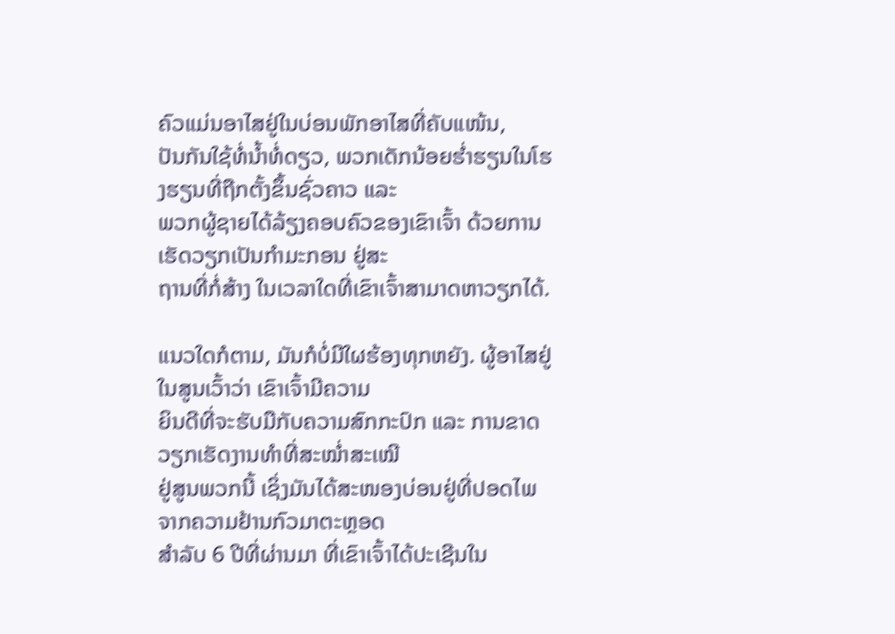ຄົວແມ່ນອາໄສຢູ່ໃນບ່ອນພັກອາໄສທີ່ຄັບແໜ້ນ,
ປັນກັນໃຊ້ທໍ່ນ້ຳທໍ່ດຽວ, ພວກເດັກນ້ອຍຮ່ຳຮຽນໃນໂຮງຮຽນທີ່ຖືກຕັ້ງຂຶ້ນຊົ່ວຄາວ ແລະ
ພວກຜູ້ຊາຍໄດ້ລ້ຽງຄອບຄົວຂອງເຂົາເຈົ້າ ດ້ວຍການເຮັດວຽກເປັນກຳມະກອນ ຢູ່ສະ
ຖານທີ່ກໍ່ສ້າງ ໃນເວລາໃດທີ່ເຂົາເຈົ້າສາມາດຫາວຽກໄດ້.

ແນວໃດກໍຕາມ, ມັນກໍບໍ່ມີໃຜຮ້ອງທຸກຫຍັງ. ຜູ້ອາໄສຢູ່ໃນສູນເວົ້າວ່າ ເຂົາເຈົ້າມີຄວາມ
ຍິນດີທີ່ຈະຮັບມືກັບຄວາມສົກກະປົກ ແລະ ການຂາດວຽກເຮັດງານທຳທີ່ສະໝ່ຳສະເໝີ
ຢູ່ສູນພວກນີ້ ເຊິ່ງມັນໄດ້ສະໜອງບ່ອນຢູ່ທີ່ປອດໄພ ຈາກຄວາມຢ້ານກົວມາຕະຫຼອດ
ສຳລັບ 6 ປີທີ່ຜ່ານມາ ທີ່ເຂົາເຈົ້າໄດ້ປະເຊີນໃນ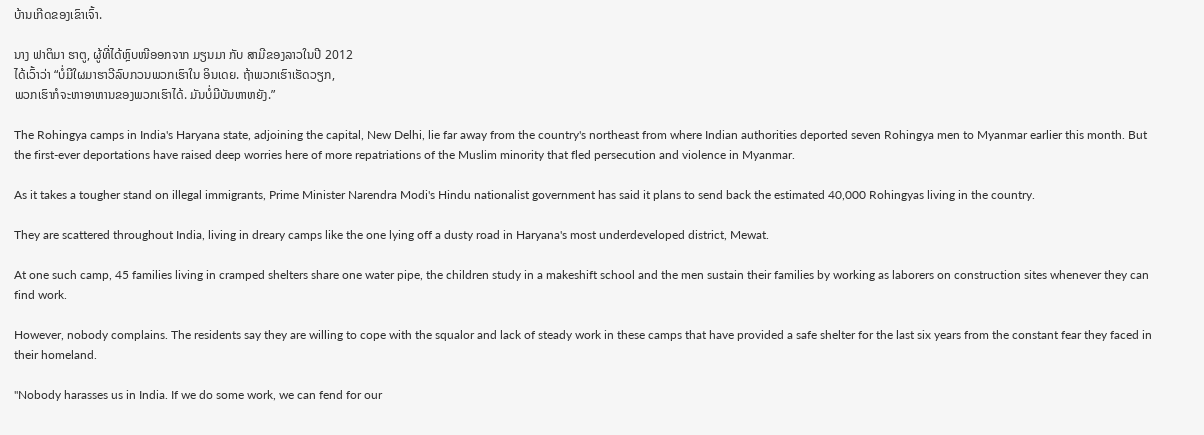ບ້ານເກີດຂອງເຂົາເຈົ້າ.

ນາງ ຟາຕິມາ ຮາຕູ, ຜູ້ທີ່ໄດ້ຫຼົບໜີອອກຈາກ ມຽນມາ ກັບ ສາມີຂອງລາວໃນປີ 2012
ໄດ້ເວົ້າວ່າ “ບໍ່ມີໃຜມາຮາວີລົບກວນພວກເຮົາໃນ ອິນເດຍ. ຖ້າພວກເຮົາເຮັດວຽກ,
ພວກເຮົາກໍຈະຫາອາຫານຂອງພວກເຮົາໄດ້. ມັນບໍ່ມີບັນຫາຫຍັງ.”

The Rohingya camps in India's Haryana state, adjoining the capital, New Delhi, lie far away from the country's northeast from where Indian authorities deported seven Rohingya men to Myanmar earlier this month. But the first-ever deportations have raised deep worries here of more repatriations of the Muslim minority that fled persecution and violence in Myanmar.

As it takes a tougher stand on illegal immigrants, Prime Minister Narendra Modi's Hindu nationalist government has said it plans to send back the estimated 40,000 Rohingyas living in the country.

They are scattered throughout India, living in dreary camps like the one lying off a dusty road in Haryana's most underdeveloped district, Mewat.

At one such camp, 45 families living in cramped shelters share one water pipe, the children study in a makeshift school and the men sustain their families by working as laborers on construction sites whenever they can find work.

However, nobody complains. The residents say they are willing to cope with the squalor and lack of steady work in these camps that have provided a safe shelter for the last six years from the constant fear they faced in their homeland.

"Nobody harasses us in India. If we do some work, we can fend for our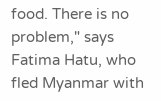food. There is no problem," says Fatima Hatu, who fled Myanmar with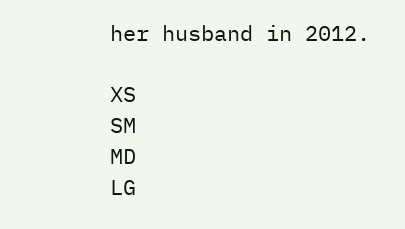her husband in 2012.

XS
SM
MD
LG